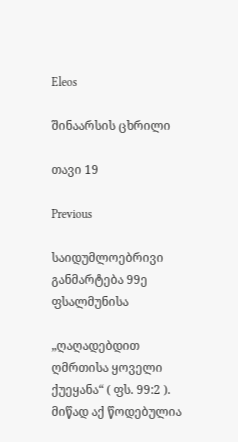Eleos

შინაარსის ცხრილი

თავი 19

Previous

საიდუმლოებრივი განმარტება 99ე ფსალმუნისა

„ღაღადებდით ღმრთისა ყოველი ქუეყანა“ ( ფს. 99:2 ). მიწად აქ წოდებულია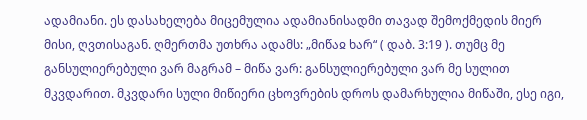ადამიანი. ეს დასახელება მიცემულია ადამიანისადმი თავად შემოქმედის მიერ მისი, ღვთისაგან. ღმერთმა უთხრა ადამს: „მიწაჲ ხარ“ ( დაბ. 3:19 ). თუმც მე განსულიერებული ვარ მაგრამ – მიწა ვარ: განსულიერებული ვარ მე სულით მკვდარით. მკვდარი სული მიწიერი ცხოვრების დროს დამარხულია მიწაში, ესე იგი,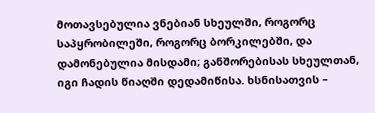მოთავსებულია ვნებიან სხეულში, როგორც საპყრობილეში, როგორც ბორკილებში, და დამონებულია მისდამი; განშორებისას სხეულთან, იგი ჩადის წიაღში დედამიწისა. ხსნისათვის –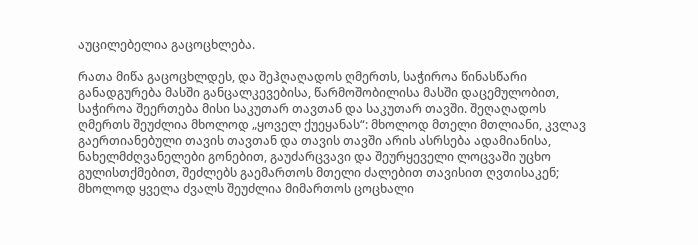აუცილებელია გაცოცხლება.

რათა მიწა გაცოცხლდეს, და შეჰღაღადოს ღმერთს, საჭიროა წინასწარი განადგურება მასში განცალკევებისა, წარმოშობილისა მასში დაცემულობით, საჭიროა შეერთება მისი საკუთარ თავთან და საკუთარ თავში. შეღაღადოს ღმერთს შეუძლია მხოლოდ „ყოველ ქუეყანას“: მხოლოდ მთელი მთლიანი, კვლავ გაერთიანებული თავის თავთან და თავის თავში არის ასრსება ადამიანისა, ნახელმძღვანელები გონებით, გაუძარცვავი და შეურყეველი ლოცვაში უცხო გულისთქმებით, შეძლებს გაემართოს მთელი ძალებით თავისით ღვთისაკენ; მხოლოდ ყველა ძვალს შეუძლია მიმართოს ცოცხალი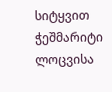სიტყვით ჭეშმარიტი ლოცვისა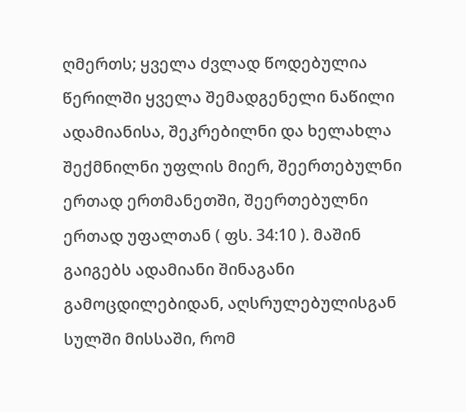ღმერთს; ყველა ძვლად წოდებულია წერილში ყველა შემადგენელი ნაწილი ადამიანისა, შეკრებილნი და ხელახლა შექმნილნი უფლის მიერ, შეერთებულნი ერთად ერთმანეთში, შეერთებულნი ერთად უფალთან ( ფს. 34:10 ). მაშინ გაიგებს ადამიანი შინაგანი გამოცდილებიდან, აღსრულებულისგან სულში მისსაში, რომ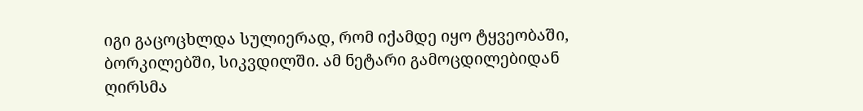იგი გაცოცხლდა სულიერად, რომ იქამდე იყო ტყვეობაში, ბორკილებში, სიკვდილში. ამ ნეტარი გამოცდილებიდან ღირსმა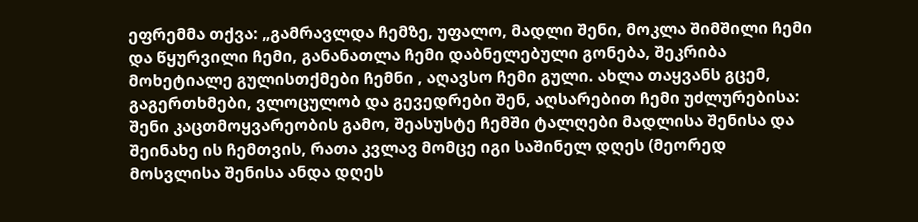ეფრემმა თქვა: „გამრავლდა ჩემზე, უფალო, მადლი შენი, მოკლა შიმშილი ჩემი და წყურვილი ჩემი, განანათლა ჩემი დაბნელებული გონება, შეკრიბა მოხეტიალე გულისთქმები ჩემნი , აღავსო ჩემი გული. ახლა თაყვანს გცემ, გაგერთხმები, ვლოცულობ და გევედრები შენ, აღსარებით ჩემი უძლურებისა: შენი კაცთმოყვარეობის გამო, შეასუსტე ჩემში ტალღები მადლისა შენისა და შეინახე ის ჩემთვის, რათა კვლავ მომცე იგი საშინელ დღეს (მეორედ მოსვლისა შენისა ანდა დღეს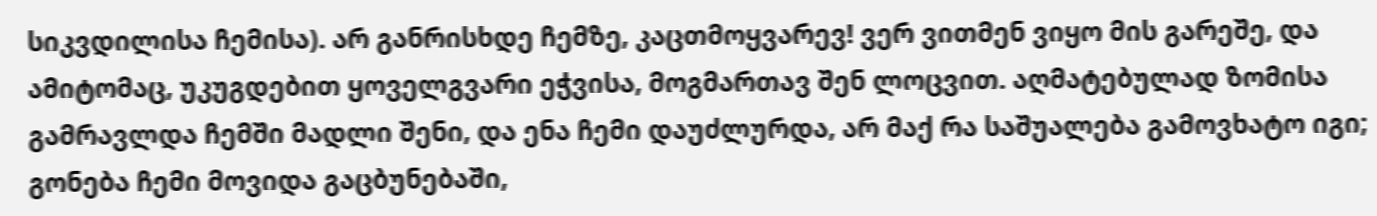სიკვდილისა ჩემისა). არ განრისხდე ჩემზე, კაცთმოყვარევ! ვერ ვითმენ ვიყო მის გარეშე, და ამიტომაც, უკუგდებით ყოველგვარი ეჭვისა, მოგმართავ შენ ლოცვით. აღმატებულად ზომისა გამრავლდა ჩემში მადლი შენი, და ენა ჩემი დაუძლურდა, არ მაქ რა საშუალება გამოვხატო იგი; გონება ჩემი მოვიდა გაცბუნებაში,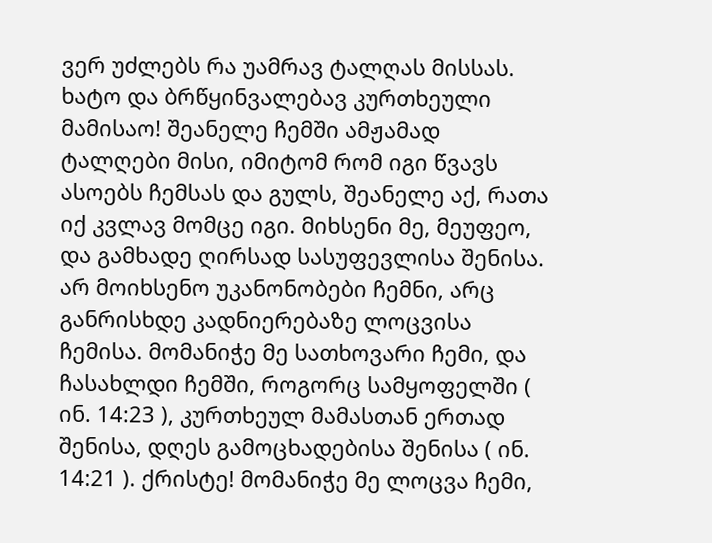ვერ უძლებს რა უამრავ ტალღას მისსას. ხატო და ბრწყინვალებავ კურთხეული მამისაო! შეანელე ჩემში ამჟამად ტალღები მისი, იმიტომ რომ იგი წვავს ასოებს ჩემსას და გულს, შეანელე აქ, რათა იქ კვლავ მომცე იგი. მიხსენი მე, მეუფეო, და გამხადე ღირსად სასუფევლისა შენისა. არ მოიხსენო უკანონობები ჩემნი, არც განრისხდე კადნიერებაზე ლოცვისა ჩემისა. მომანიჭე მე სათხოვარი ჩემი, და ჩასახლდი ჩემში, როგორც სამყოფელში ( ინ. 14:23 ), კურთხეულ მამასთან ერთად შენისა, დღეს გამოცხადებისა შენისა ( ინ. 14:21 ). ქრისტე! მომანიჭე მე ლოცვა ჩემი,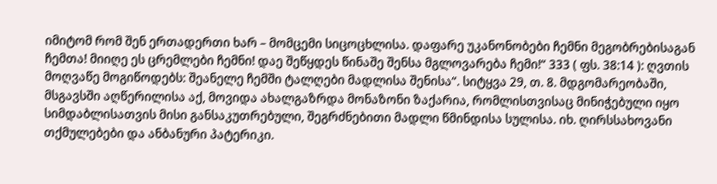იმიტომ რომ შენ ერთადერთი ხარ – მომცემი სიცოცხლისა. დაფარე უკანონობები ჩემნი მეგობრებისაგან ჩემთა! მიიღე ეს ცრემლები ჩემნი! დაე შეწყდეს წინაშე შენსა მგლოვარება ჩემი!“ 333 ( ფს. 38:14 ): ღვთის მოღვაწე მოგიწოდებს: შეანელე ჩემში ტალღები მადლისა შენისა“. სიტყვა 29, თ. 8. მდგომარეობაში, მსგავსში აღწერილისა აქ, მოვიდა ახალგაზრდა მონაზონი ზაქარია, რომლისთვისაც მინიჭებული იყო სიმდაბლისათვის მისი განსაკუთრებული, შეგრძნებითი მადლი წმინდისა სულისა. იხ. ღირსსახოვანი თქმულებები და ანბანური პატერიკი.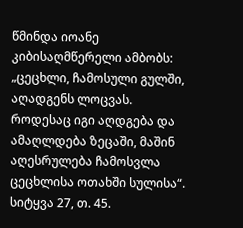წმინდა იოანე კიბისაღმწერელი ამბობს: „ცეცხლი, ჩამოსული გულში, აღადგენს ლოცვას. როდესაც იგი აღდგება და ამაღლდება ზეცაში, მაშინ აღესრულება ჩამოსვლა ცეცხლისა ოთახში სულისა“. სიტყვა 27, თ. 45.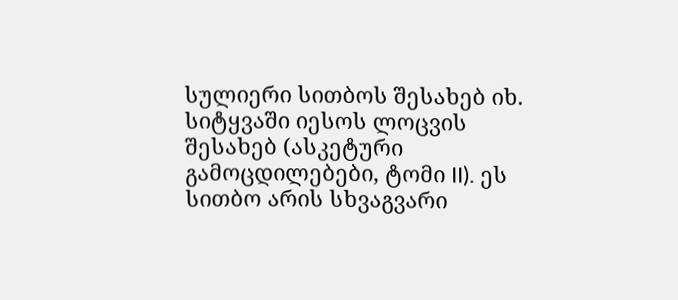სულიერი სითბოს შესახებ იხ. სიტყვაში იესოს ლოცვის შესახებ (ასკეტური გამოცდილებები, ტომი II). ეს სითბო არის სხვაგვარი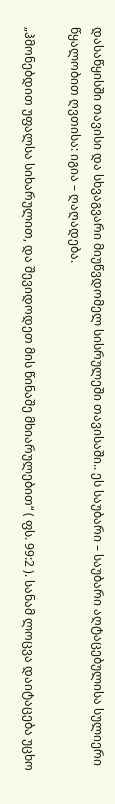დასაწყისში თავისი და სხვაგვარი მიუწვდომელ სისრულეში თავისაში.. ეს საუბარი – საუბარი აღტაცებულისა სულიერი წყალობით ღვთისა: იგია – ღაღადება.

„ჰმონებდით უფალსა სიხარულით, და შევიდოდეთ მის წინაშე მხიარულებით“ ( ფს. 99:2 ). სანამ ლოცვა დაიტაცება უცხო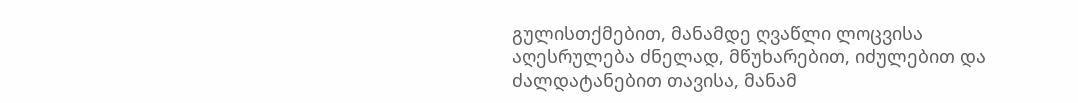გულისთქმებით, მანამდე ღვაწლი ლოცვისა აღესრულება ძნელად, მწუხარებით, იძულებით და ძალდატანებით თავისა, მანამ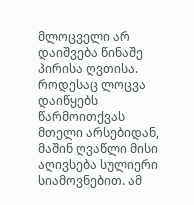მლოცველი არ დაიშვება წინაშე პირისა ღვთისა. როდესაც ლოცვა დაიწყებს წარმოითქვას მთელი არსებიდან, მაშინ ღვაწლი მისი აღივსება სულიერი სიამოვნებით. ამ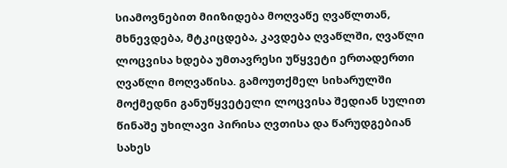სიამოვნებით მიიზიდება მოღვაწე ღვაწლთან, მხნევდება, მტკიცდება, კავდება ღვაწლში, ღვაწლი ლოცვისა ხდება უმთავრესი უწყვეტი ერთადერთი ღვაწლი მოღვაწისა. გამოუთქმელ სიხარულში მოქმედნი განუწყვეტელი ლოცვისა შედიან სულით წინაშე უხილავი პირისა ღვთისა და წარუდგებიან სახეს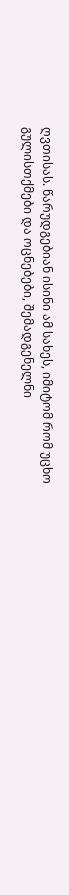ღვთისას. წარუდგებიან ისინი ამ სახეს, იმიტომ რომ უცხო გულისთქმები და ოცნებები, შემადგენელნი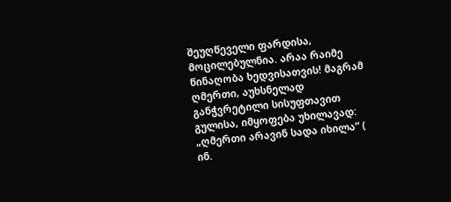შეუღწეველი ფარდისა, მოცილებულნია. არაა რაიმე წინაღობა ხედვისათვის! მაგრამ ღმერთი, აუხსნელად განჭვრეტილი სისუფთავით გულისა, იმყოფება უხილავად: „ღმერთი არავინ სადა იხილა“ ( ინ.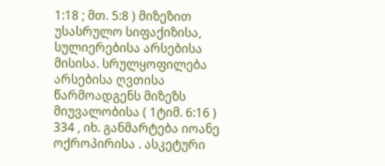1:18 ; მთ. 5:8 ) მიზეზით უსასრულო სიფაქიზისა, სულიერებისა არსებისა მისისა. სრულყოფილება არსებისა ღვთისა წარმოადგენს მიზეზს მიუვალობისა ( 1ტიმ. 6:16 ) 334 , იხ. განმარტება იოანე ოქროპირისა . ასკეტური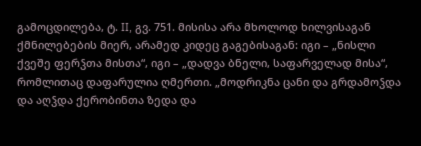გამოცდილება, ტ. II, გვ. 751. მისისა არა მხოლოდ ხილვისაგან ქმნილებების მიერ, არამედ კიდეც გაგებისაგან: იგი – „ნისლი ქვეშე ფერჴთა მისთა“, იგი – „დადვა ბნელი, საფარველად მისა“, რომლითაც დაფარულია ღმერთი. „მოდრიკნა ცანი და გრდამოჴდა და აღჴდა ქერობინთა ზედა და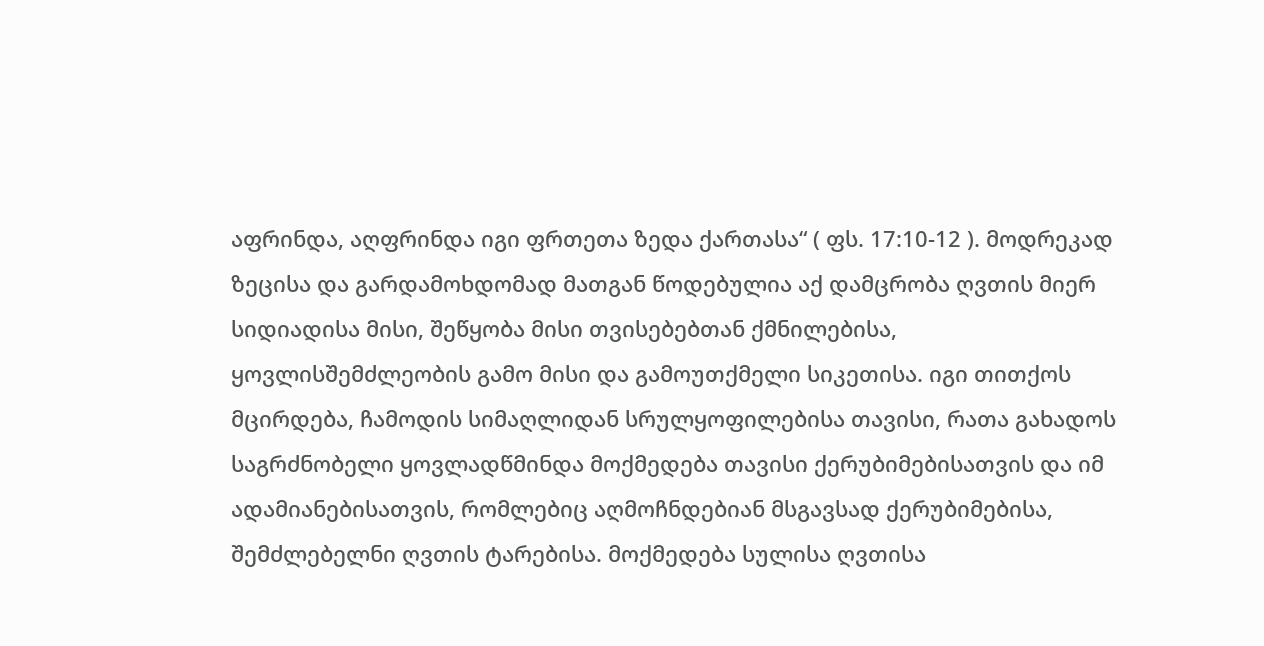აფრინდა, აღფრინდა იგი ფრთეთა ზედა ქართასა“ ( ფს. 17:10-12 ). მოდრეკად ზეცისა და გარდამოხდომად მათგან წოდებულია აქ დამცრობა ღვთის მიერ სიდიადისა მისი, შეწყობა მისი თვისებებთან ქმნილებისა, ყოვლისშემძლეობის გამო მისი და გამოუთქმელი სიკეთისა. იგი თითქოს მცირდება, ჩამოდის სიმაღლიდან სრულყოფილებისა თავისი, რათა გახადოს საგრძნობელი ყოვლადწმინდა მოქმედება თავისი ქერუბიმებისათვის და იმ ადამიანებისათვის, რომლებიც აღმოჩნდებიან მსგავსად ქერუბიმებისა, შემძლებელნი ღვთის ტარებისა. მოქმედება სულისა ღვთისა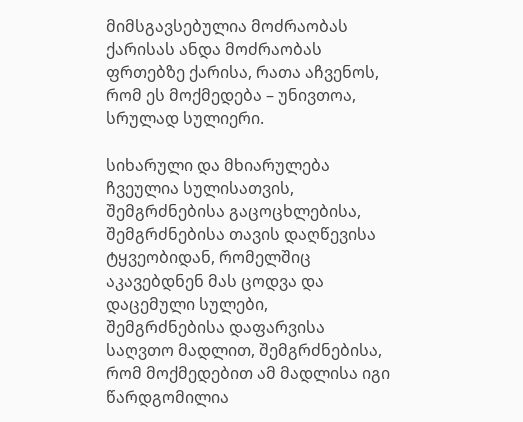მიმსგავსებულია მოძრაობას ქარისას ანდა მოძრაობას ფრთებზე ქარისა, რათა აჩვენოს, რომ ეს მოქმედება – უნივთოა, სრულად სულიერი.

სიხარული და მხიარულება ჩვეულია სულისათვის, შემგრძნებისა გაცოცხლებისა, შემგრძნებისა თავის დაღწევისა ტყვეობიდან, რომელშიც აკავებდნენ მას ცოდვა და დაცემული სულები, შემგრძნებისა დაფარვისა საღვთო მადლით, შემგრძნებისა, რომ მოქმედებით ამ მადლისა იგი წარდგომილია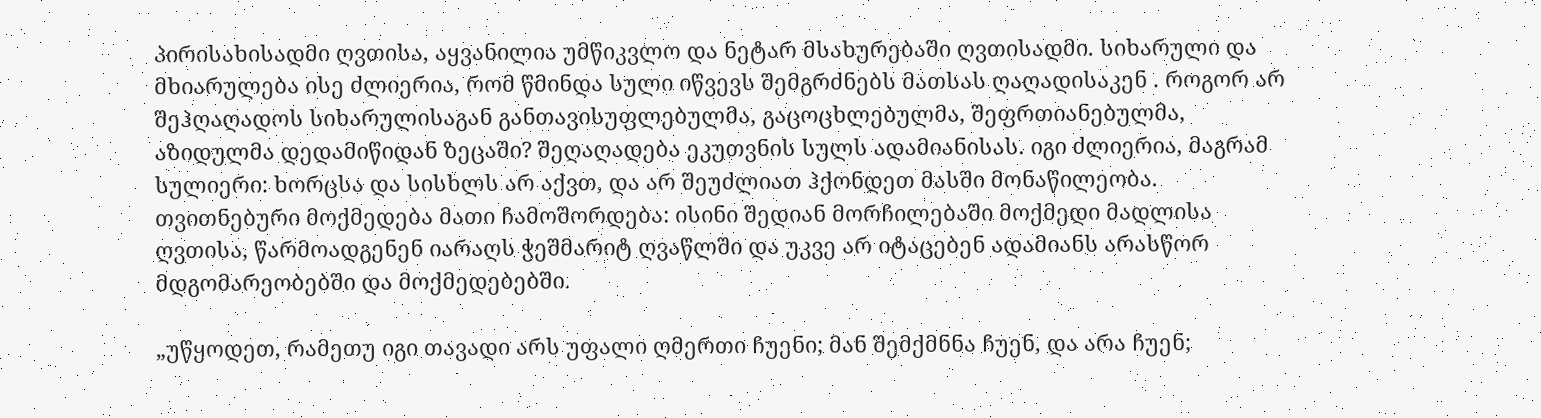პირისახისადმი ღვთისა, აყვანილია უმწიკვლო და ნეტარ მსახურებაში ღვთისადმი. სიხარული და მხიარულება ისე ძლიერია, რომ წმინდა სული იწვევს შემგრძნებს მათსას ღაღადისაკენ . როგორ არ შეჰღაღადოს სიხარულისაგან განთავისუფლებულმა, გაცოცხლებულმა, შეფრთიანებულმა, აზიდულმა დედამიწიდან ზეცაში? შეღაღადება ეკუთვნის სულს ადამიანისას. იგი ძლიერია, მაგრამ სულიერი: ხორცსა და სისხლს არ აქვთ, და არ შეუძლიათ ჰქონდეთ მასში მონაწილეობა. თვითნებური მოქმედება მათი ჩამოშორდება: ისინი შედიან მორჩილებაში მოქმედი მადლისა ღვთისა, წარმოადგენენ იარაღს ჭეშმარიტ ღვაწლში და უკვე არ იტაცებენ ადამიანს არასწორ მდგომარეობებში და მოქმედებებში.

„უწყოდეთ, რამეთუ იგი თავადი არს უფალი ღმერთი ჩუენი; მან შემქმნნა ჩუენ, და არა ჩუენ;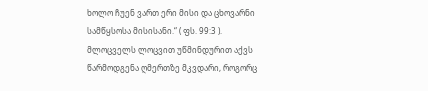ხოლო ჩუენ ვართ ერი მისი და ცხოვარნი სამწყსოსა მისისანი.“ ( ფს. 99:3 ). მლოცველს ლოცვით უწმინდურით აქვს წარმოდგენა ღმერთზე მკვდარი, როგორც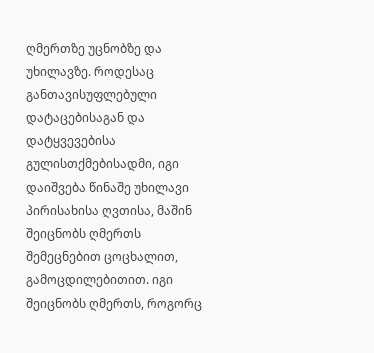ღმერთზე უცნობზე და უხილავზე. როდესაც განთავისუფლებული დატაცებისაგან და დატყვევებისა გულისთქმებისადმი, იგი დაიშვება წინაშე უხილავი პირისახისა ღვთისა, მაშინ შეიცნობს ღმერთს შემეცნებით ცოცხალით, გამოცდილებითით. იგი შეიცნობს ღმერთს, როგორც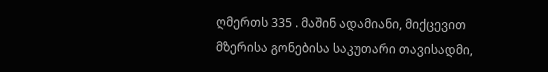ღმერთს 335 . მაშინ ადამიანი, მიქცევით მზერისა გონებისა საკუთარი თავისადმი,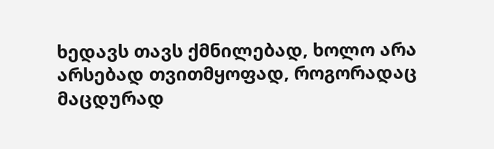ხედავს თავს ქმნილებად, ხოლო არა არსებად თვითმყოფად, როგორადაც მაცდურად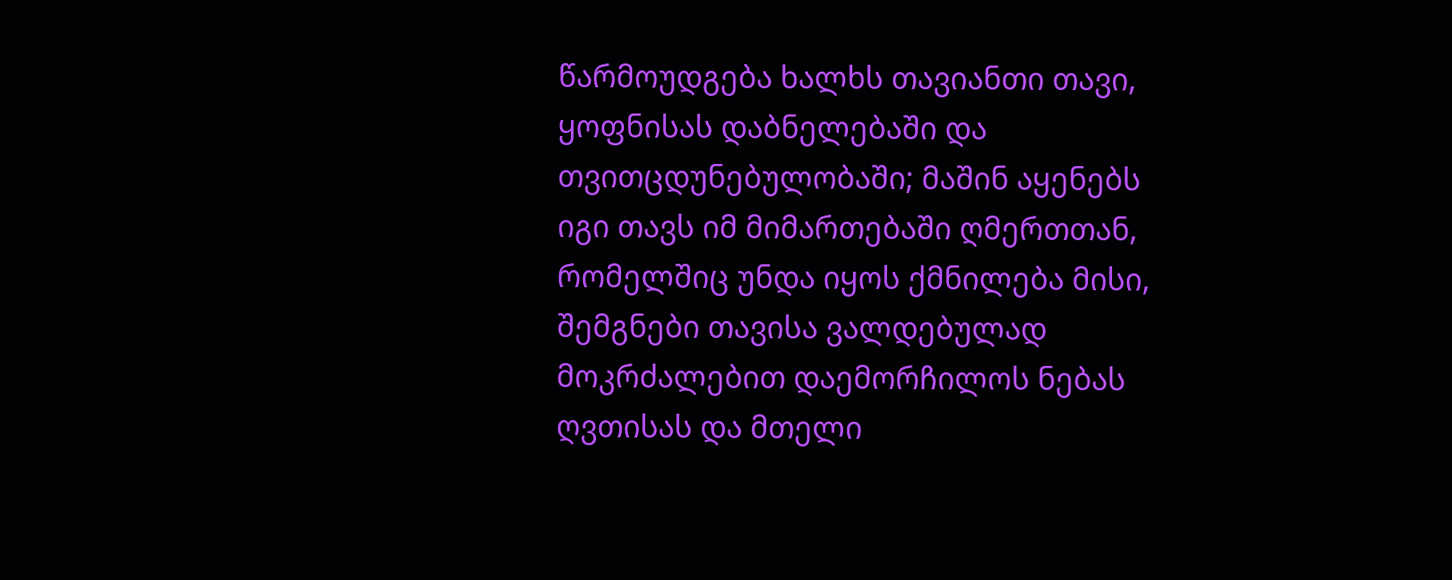წარმოუდგება ხალხს თავიანთი თავი, ყოფნისას დაბნელებაში და თვითცდუნებულობაში; მაშინ აყენებს იგი თავს იმ მიმართებაში ღმერთთან, რომელშიც უნდა იყოს ქმნილება მისი, შემგნები თავისა ვალდებულად მოკრძალებით დაემორჩილოს ნებას ღვთისას და მთელი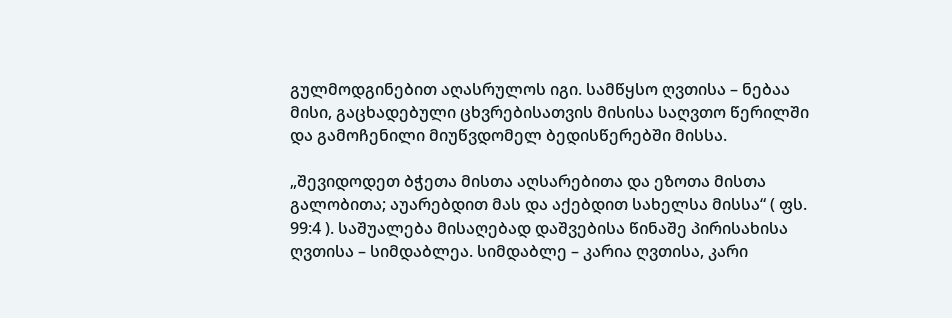გულმოდგინებით აღასრულოს იგი. სამწყსო ღვთისა – ნებაა მისი, გაცხადებული ცხვრებისათვის მისისა საღვთო წერილში და გამოჩენილი მიუწვდომელ ბედისწერებში მისსა.

„შევიდოდეთ ბჭეთა მისთა აღსარებითა და ეზოთა მისთა გალობითა; აუარებდით მას და აქებდით სახელსა მისსა“ ( ფს. 99:4 ). საშუალება მისაღებად დაშვებისა წინაშე პირისახისა ღვთისა – სიმდაბლეა. სიმდაბლე – კარია ღვთისა, კარი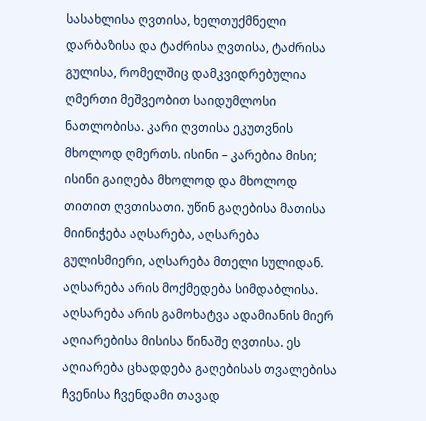სასახლისა ღვთისა, ხელთუქმნელი დარბაზისა და ტაძრისა ღვთისა, ტაძრისა გულისა, რომელშიც დამკვიდრებულია ღმერთი მეშვეობით საიდუმლოსი ნათლობისა. კარი ღვთისა ეკუთვნის მხოლოდ ღმერთს. ისინი – კარებია მისი; ისინი გაიღება მხოლოდ და მხოლოდ თითით ღვთისათი. უწინ გაღებისა მათისა მიინიჭება აღსარება, აღსარება გულისმიერი, აღსარება მთელი სულიდან. აღსარება არის მოქმედება სიმდაბლისა. აღსარება არის გამოხატვა ადამიანის მიერ აღიარებისა მისისა წინაშე ღვთისა. ეს აღიარება ცხადდება გაღებისას თვალებისა ჩვენისა ჩვენდამი თავად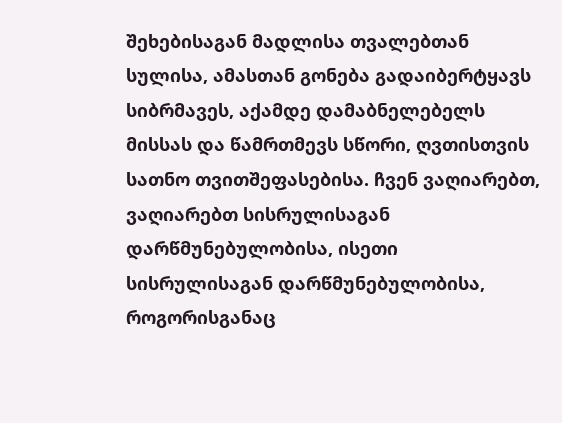შეხებისაგან მადლისა თვალებთან სულისა, ამასთან გონება გადაიბერტყავს სიბრმავეს, აქამდე დამაბნელებელს მისსას და წამრთმევს სწორი, ღვთისთვის სათნო თვითშეფასებისა. ჩვენ ვაღიარებთ, ვაღიარებთ სისრულისაგან დარწმუნებულობისა, ისეთი სისრულისაგან დარწმუნებულობისა, როგორისგანაც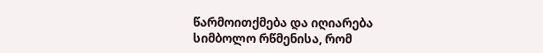წარმოითქმება და იღიარება სიმბოლო რწმენისა, რომ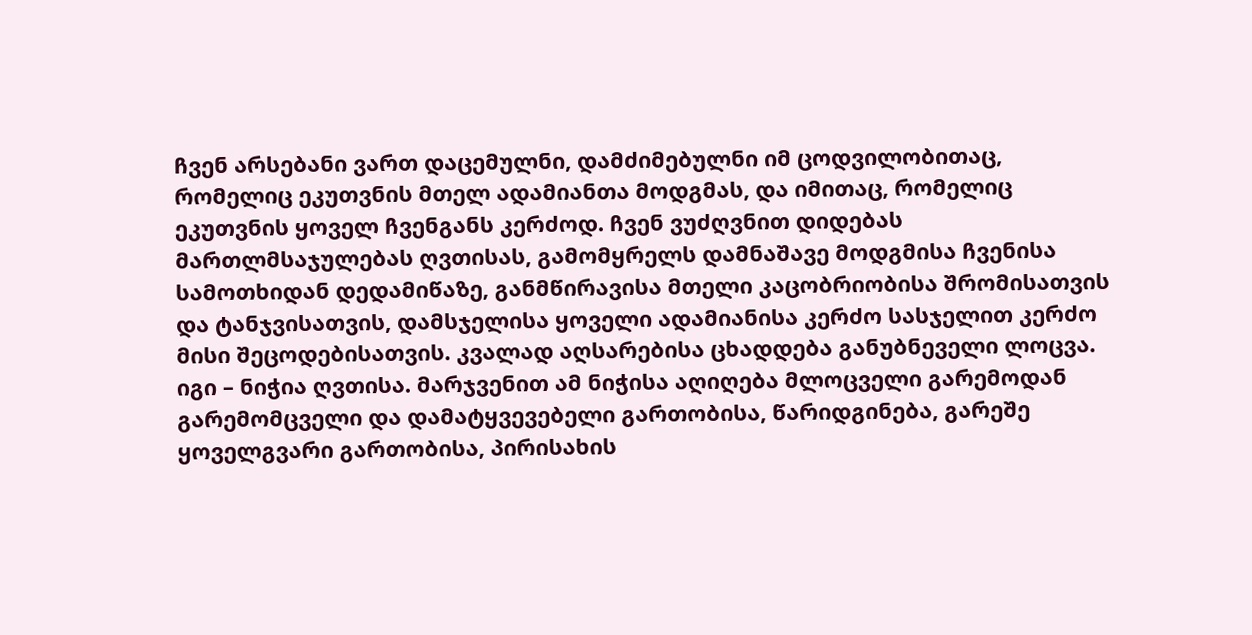ჩვენ არსებანი ვართ დაცემულნი, დამძიმებულნი იმ ცოდვილობითაც, რომელიც ეკუთვნის მთელ ადამიანთა მოდგმას, და იმითაც, რომელიც ეკუთვნის ყოველ ჩვენგანს კერძოდ. ჩვენ ვუძღვნით დიდებას მართლმსაჯულებას ღვთისას, გამომყრელს დამნაშავე მოდგმისა ჩვენისა სამოთხიდან დედამიწაზე, განმწირავისა მთელი კაცობრიობისა შრომისათვის და ტანჯვისათვის, დამსჯელისა ყოველი ადამიანისა კერძო სასჯელით კერძო მისი შეცოდებისათვის. კვალად აღსარებისა ცხადდება განუბნეველი ლოცვა. იგი – ნიჭია ღვთისა. მარჯვენით ამ ნიჭისა აღიღება მლოცველი გარემოდან გარემომცველი და დამატყვევებელი გართობისა, წარიდგინება, გარეშე ყოველგვარი გართობისა, პირისახის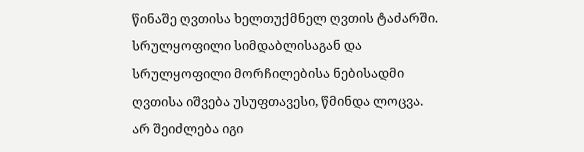წინაშე ღვთისა ხელთუქმნელ ღვთის ტაძარში. სრულყოფილი სიმდაბლისაგან და სრულყოფილი მორჩილებისა ნებისადმი ღვთისა იშვება უსუფთავესი, წმინდა ლოცვა. არ შეიძლება იგი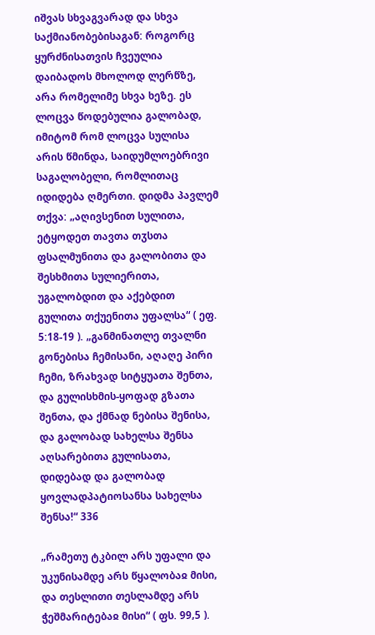იშვას სხვაგვარად და სხვა საქმიანობებისაგან: როგორც ყურძნისათვის ჩვეულია დაიბადოს მხოლოდ ლერწზე, არა რომელიმე სხვა ხეზე. ეს ლოცვა წოდებულია გალობად, იმიტომ რომ ლოცვა სულისა არის წმინდა, საიდუმლოებრივი საგალობელი, რომლითაც იდიდება ღმერთი. დიდმა პავლემ თქვა: „აღივსენით სულითა, ეტყოდეთ თავთა თჳსთა ფსალმუნითა და გალობითა და შესხმითა სულიერითა, უგალობდით და აქებდით გულითა თქუენითა უფალსა“ ( ეფ. 5:18-19 ). „განმინათლე თვალნი გონებისა ჩემისანი, აღაღე პირი ჩემი, ზრახვად სიტყუათა შენთა, და გულისხმის-ყოფად გზათა შენთა, და ქმნად ნებისა შენისა, და გალობად სახელსა შენსა აღსარებითა გულისათა, დიდებად და გალობად ყოვლადპატიოსანსა სახელსა შენსა!“ 336

„რამეთუ ტკბილ არს უფალი და უკუნისამდე არს წყალობაჲ მისი, და თესლითი თესლამდე არს ჭეშმარიტებაჲ მისი“ ( ფს. 99,5 ).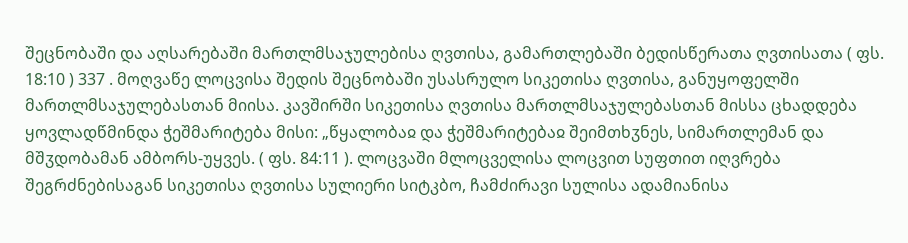შეცნობაში და აღსარებაში მართლმსაჯულებისა ღვთისა, გამართლებაში ბედისწერათა ღვთისათა ( ფს. 18:10 ) 337 . მოღვაწე ლოცვისა შედის შეცნობაში უსასრულო სიკეთისა ღვთისა, განუყოფელში მართლმსაჯულებასთან მიისა. კავშირში სიკეთისა ღვთისა მართლმსაჯულებასთან მისსა ცხადდება ყოვლადწმინდა ჭეშმარიტება მისი: „წყალობაჲ და ჭეშმარიტებაჲ შეიმთხჳნეს, სიმართლემან და მშჳდობამან ამბორს-უყვეს. ( ფს. 84:11 ). ლოცვაში მლოცველისა ლოცვით სუფთით იღვრება შეგრძნებისაგან სიკეთისა ღვთისა სულიერი სიტკბო, ჩამძირავი სულისა ადამიანისა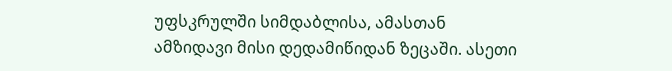უფსკრულში სიმდაბლისა, ამასთან ამზიდავი მისი დედამიწიდან ზეცაში. ასეთი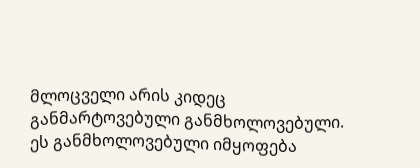მლოცველი არის კიდეც განმარტოვებული განმხოლოვებული. ეს განმხოლოვებული იმყოფება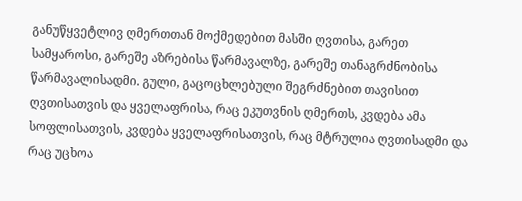განუწყვეტლივ ღმერთთან მოქმედებით მასში ღვთისა, გარეთ სამყაროსი, გარეშე აზრებისა წარმავალზე, გარეშე თანაგრძნობისა წარმავალისადმი. გული, გაცოცხლებული შეგრძნებით თავისით ღვთისათვის და ყველაფრისა, რაც ეკუთვნის ღმერთს, კვდება ამა სოფლისათვის, კვდება ყველაფრისათვის, რაც მტრულია ღვთისადმი და რაც უცხოა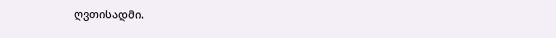ღვთისადმი.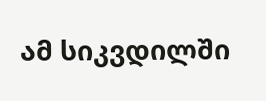ამ სიკვდილში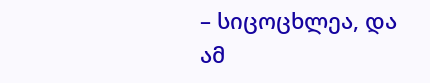– სიცოცხლეა, და ამ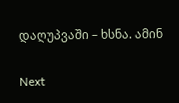დაღუპვაში – ხსნა. ამინ

Next